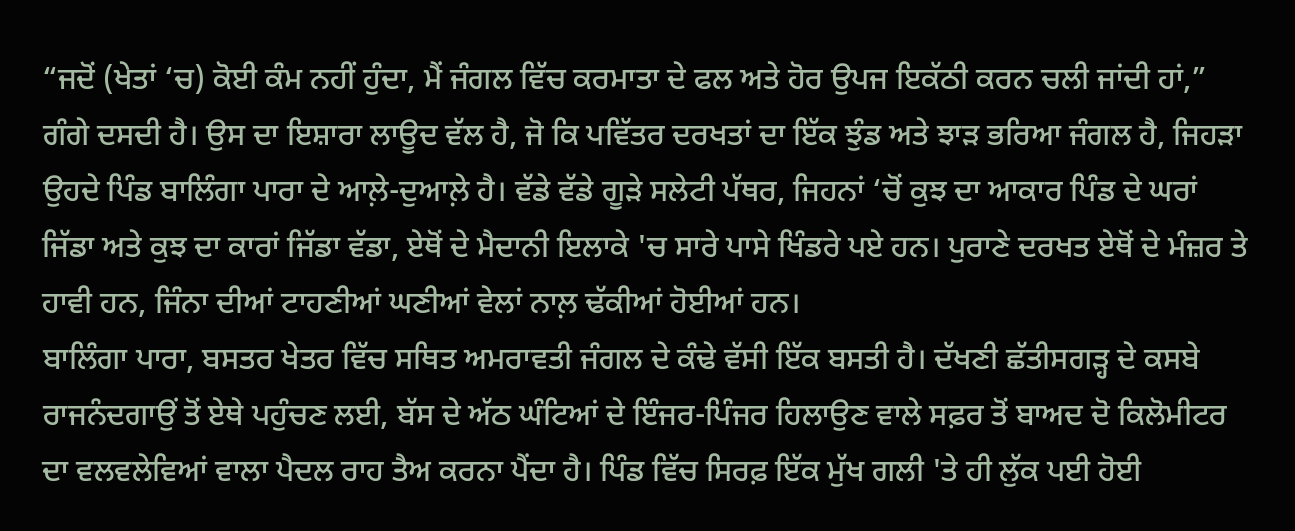“ਜਦੋਂ (ਖੇਤਾਂ ‘ਚ) ਕੋਈ ਕੰਮ ਨਹੀਂ ਹੁੰਦਾ, ਮੈਂ ਜੰਗਲ ਵਿੱਚ ਕਰਮਾਤਾ ਦੇ ਫਲ ਅਤੇ ਹੋਰ ਉਪਜ ਇਕੱਠੀ ਕਰਨ ਚਲੀ ਜਾਂਦੀ ਹਾਂ,” ਗੰਗੇ ਦਸਦੀ ਹੈ। ਉਸ ਦਾ ਇਸ਼ਾਰਾ ਲਾਊਦ ਵੱਲ ਹੈ, ਜੋ ਕਿ ਪਵਿੱਤਰ ਦਰਖਤਾਂ ਦਾ ਇੱਕ ਝੁੰਡ ਅਤੇ ਝਾੜ ਭਰਿਆ ਜੰਗਲ ਹੈ, ਜਿਹੜਾ ਉਹਦੇ ਪਿੰਡ ਬਾਲਿੰਗਾ ਪਾਰਾ ਦੇ ਆਲ਼ੇ-ਦੁਆਲ਼ੇ ਹੈ। ਵੱਡੇ ਵੱਡੇ ਗੂੜੇ ਸਲੇਟੀ ਪੱਥਰ, ਜਿਹਨਾਂ ‘ਚੋਂ ਕੁਝ ਦਾ ਆਕਾਰ ਪਿੰਡ ਦੇ ਘਰਾਂ ਜਿੱਡਾ ਅਤੇ ਕੁਝ ਦਾ ਕਾਰਾਂ ਜਿੱਡਾ ਵੱਡਾ, ਏਥੋਂ ਦੇ ਮੈਦਾਨੀ ਇਲਾਕੇ 'ਚ ਸਾਰੇ ਪਾਸੇ ਖਿੰਡਰੇ ਪਏ ਹਨ। ਪੁਰਾਣੇ ਦਰਖਤ ਏਥੋਂ ਦੇ ਮੰਜ਼ਰ ਤੇ ਹਾਵੀ ਹਨ, ਜਿੰਨਾ ਦੀਆਂ ਟਾਹਣੀਆਂ ਘਣੀਆਂ ਵੇਲਾਂ ਨਾਲ਼ ਢੱਕੀਆਂ ਹੋਈਆਂ ਹਨ।
ਬਾਲਿੰਗਾ ਪਾਰਾ, ਬਸਤਰ ਖੇਤਰ ਵਿੱਚ ਸਥਿਤ ਅਮਰਾਵਤੀ ਜੰਗਲ ਦੇ ਕੰਢੇ ਵੱਸੀ ਇੱਕ ਬਸਤੀ ਹੈ। ਦੱਖਣੀ ਛੱਤੀਸਗੜ੍ਹ ਦੇ ਕਸਬੇ ਰਾਜਨੰਦਗਾਉਂ ਤੋਂ ਏਥੇ ਪਹੁੰਚਣ ਲਈ, ਬੱਸ ਦੇ ਅੱਠ ਘੰਟਿਆਂ ਦੇ ਇੰਜਰ-ਪਿੰਜਰ ਹਿਲਾਉਣ ਵਾਲੇ ਸਫ਼ਰ ਤੋਂ ਬਾਅਦ ਦੋ ਕਿਲੋਮੀਟਰ ਦਾ ਵਲਵਲੇਵਿਆਂ ਵਾਲਾ ਪੈਦਲ ਰਾਹ ਤੈਅ ਕਰਨਾ ਪੈਂਦਾ ਹੈ। ਪਿੰਡ ਵਿੱਚ ਸਿਰਫ਼ ਇੱਕ ਮੁੱਖ ਗਲੀ 'ਤੇ ਹੀ ਲੁੱਕ ਪਈ ਹੋਈ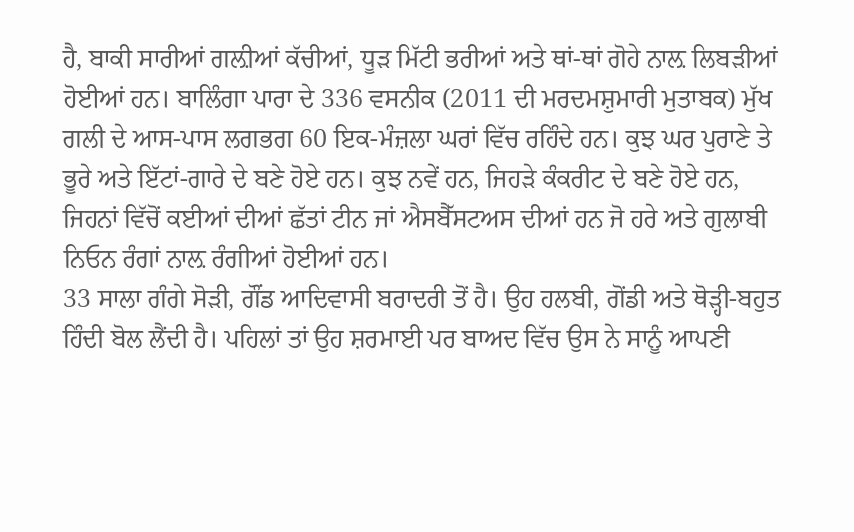ਹੈ, ਬਾਕੀ ਸਾਰੀਆਂ ਗਲ਼ੀਆਂ ਕੱਚੀਆਂ, ਧੂੜ ਮਿੱਟੀ ਭਰੀਆਂ ਅਤੇ ਥਾਂ-ਥਾਂ ਗੋਹੇ ਨਾਲ਼ ਲਿਬੜੀਆਂ ਹੋਈਆਂ ਹਨ। ਬਾਲਿੰਗਾ ਪਾਰਾ ਦੇ 336 ਵਸਨੀਕ (2011 ਦੀ ਮਰਦਮਸ਼ੁਮਾਰੀ ਮੁਤਾਬਕ) ਮੁੱਖ ਗਲੀ ਦੇ ਆਸ-ਪਾਸ ਲਗਭਗ 60 ਇਕ-ਮੰਜ਼ਲਾ ਘਰਾਂ ਵਿੱਚ ਰਹਿੰਦੇ ਹਨ। ਕੁਝ ਘਰ ਪੁਰਾਣੇ ਤੇ ਭੂਰੇ ਅਤੇ ਇੱਟਾਂ-ਗਾਰੇ ਦੇ ਬਣੇ ਹੋਏ ਹਨ। ਕੁਝ ਨਵੇਂ ਹਨ, ਜਿਹੜੇ ਕੰਕਰੀਟ ਦੇ ਬਣੇ ਹੋਏ ਹਨ, ਜਿਹਨਾਂ ਵਿੱਚੋਂ ਕਈਆਂ ਦੀਆਂ ਛੱਤਾਂ ਟੀਨ ਜਾਂ ਐਸਬੈੱਸਟਅਸ ਦੀਆਂ ਹਨ ਜੋ ਹਰੇ ਅਤੇ ਗੁਲਾਬੀ ਨਿਓਨ ਰੰਗਾਂ ਨਾਲ਼ ਰੰਗੀਆਂ ਹੋਈਆਂ ਹਨ।
33 ਸਾਲਾ ਗੰਗੇ ਸੋੜੀ, ਗੌਂਡ ਆਦਿਵਾਸੀ ਬਰਾਦਰੀ ਤੋਂ ਹੈ। ਉਹ ਹਲਬੀ, ਗੋਂਡੀ ਅਤੇ ਥੋੜ੍ਹੀ-ਬਹੁਤ ਹਿੰਦੀ ਬੋਲ ਲੈਂਦੀ ਹੈ। ਪਹਿਲਾਂ ਤਾਂ ਉਹ ਸ਼ਰਮਾਈ ਪਰ ਬਾਅਦ ਵਿੱਚ ਉਸ ਨੇ ਸਾਨੂੰ ਆਪਣੀ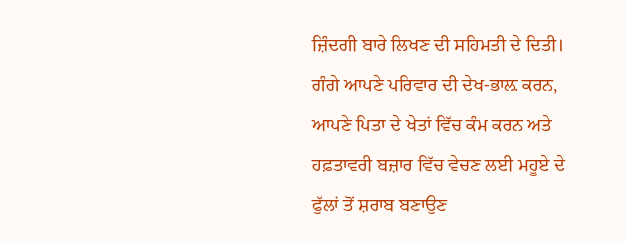ਜ਼ਿੰਦਗੀ ਬਾਰੇ ਲਿਖਣ ਦੀ ਸਹਿਮਤੀ ਦੇ ਦਿਤੀ।
ਗੰਗੇ ਆਪਣੇ ਪਰਿਵਾਰ ਦੀ ਦੇਖ-ਭਾਲ਼ ਕਰਨ, ਆਪਣੇ ਪਿਤਾ ਦੇ ਖੇਤਾਂ ਵਿੱਚ ਕੰਮ ਕਰਨ ਅਤੇ ਹਫ਼ਤਾਵਰੀ ਬਜ਼ਾਰ ਵਿੱਚ ਵੇਚਣ ਲਈ ਮਹੂਏ ਦੇ ਫੁੱਲਾਂ ਤੋਂ ਸ਼ਰਾਬ ਬਣਾਉਣ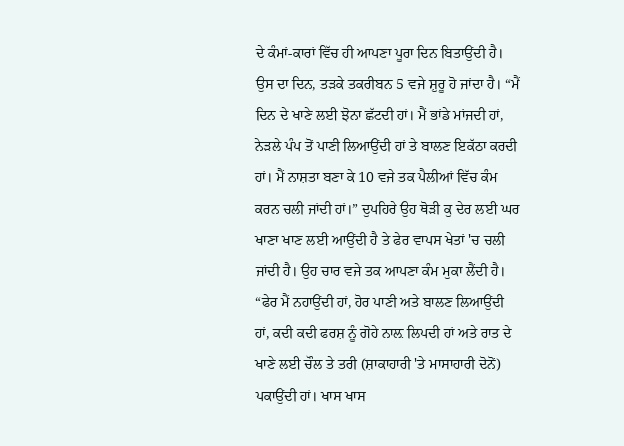ਦੇ ਕੰਮਾਂ-ਕਾਰਾਂ ਵਿੱਚ ਹੀ ਆਪਣਾ ਪੂਰਾ ਦਿਨ ਬਿਤਾਉਂਦੀ ਹੈ।
ਉਸ ਦਾ ਦਿਨ, ਤੜਕੇ ਤਕਰੀਬਨ 5 ਵਜੇ ਸ਼ੁਰੂ ਹੋ ਜਾਂਦਾ ਹੈ। “ਮੈਂ ਦਿਨ ਦੇ ਖਾਣੇ ਲਈ ਝੋਨਾ ਛੱਟਦੀ ਹਾਂ। ਮੈਂ ਭਾਂਡੇ ਮਾਂਜਦੀ ਹਾਂ, ਨੇੜਲੇ ਪੰਪ ਤੋਂ ਪਾਣੀ ਲਿਆਉਂਦੀ ਹਾਂ ਤੇ ਬਾਲਣ ਇਕੱਠਾ ਕਰਦੀ ਹਾਂ। ਮੈਂ ਨਾਸ਼ਤਾ ਬਣਾ ਕੇ 10 ਵਜੇ ਤਕ ਪੈਲੀਆਂ ਵਿੱਚ ਕੰਮ ਕਰਨ ਚਲੀ ਜਾਂਦੀ ਹਾਂ।” ਦੁਪਹਿਰੇ ਉਹ ਥੋੜੀ ਕੁ ਦੇਰ ਲਈ ਘਰ ਖਾਣਾ ਖਾਣ ਲਈ ਆਉਂਦੀ ਹੈ ਤੇ ਫੇਰ ਵਾਪਸ ਖੇਤਾਂ 'ਚ ਚਲੀ ਜਾਂਦੀ ਹੈ। ਉਹ ਚਾਰ ਵਜੇ ਤਕ ਆਪਣਾ ਕੰਮ ਮੁਕਾ ਲੈਂਦੀ ਹੈ। “ਫੇਰ ਮੈਂ ਨਹਾਉਂਦੀ ਹਾਂ, ਹੋਰ ਪਾਣੀ ਅਤੇ ਬਾਲਣ ਲਿਆਉਂਦੀ ਹਾਂ, ਕਦੀ ਕਦੀ ਫਰਸ਼ ਨੂੰ ਗੋਹੇ ਨਾਲ਼ ਲਿਪਦੀ ਹਾਂ ਅਤੇ ਰਾਤ ਦੇ ਖਾਣੇ ਲਈ ਚੌਲ ਤੇ ਤਰੀ (ਸ਼ਾਕਾਹਾਰੀ 'ਤੇ ਮਾਸਾਹਾਰੀ ਦੋਨੋਂ) ਪਕਾਉਂਦੀ ਹਾਂ। ਖਾਸ ਖਾਸ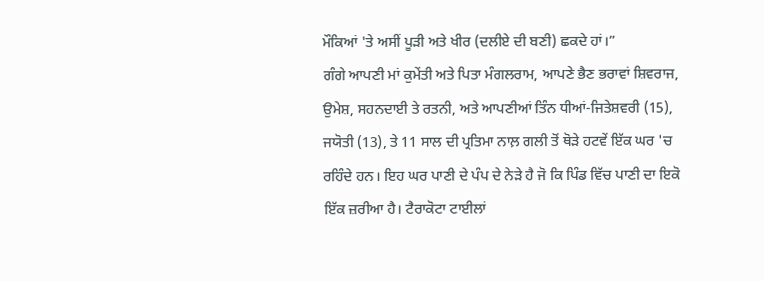ਮੌਕਿਆਂ 'ਤੇ ਅਸੀਂ ਪੂੜੀ ਅਤੇ ਖੀਰ (ਦਲੀਏ ਦੀ ਬਣੀ) ਛਕਦੇ ਹਾਂ।”
ਗੰਗੇ ਆਪਣੀ ਮਾਂ ਕੁਮੇਂਤੀ ਅਤੇ ਪਿਤਾ ਮੰਗਲਰਾਮ, ਆਪਣੇ ਭੈਣ ਭਰਾਵਾਂ ਸ਼ਿਵਰਾਜ, ਉਮੇਸ਼, ਸਹਨਦਾਈ ਤੇ ਰਤਨੀ, ਅਤੇ ਆਪਣੀਆਂ ਤਿੰਨ ਧੀਆਂ-ਜਿਤੇਸ਼ਵਰੀ (15), ਜਯੋਤੀ (13), ਤੇ 11 ਸਾਲ ਦੀ ਪ੍ਰਤਿਮਾ ਨਾਲ਼ ਗਲੀ ਤੋਂ ਥੋੜੇ ਹਟਵੇਂ ਇੱਕ ਘਰ 'ਚ ਰਹਿੰਦੇ ਹਨ। ਇਹ ਘਰ ਪਾਣੀ ਦੇ ਪੰਪ ਦੇ ਨੇੜੇ ਹੈ ਜੋ ਕਿ ਪਿੰਡ ਵਿੱਚ ਪਾਣੀ ਦਾ ਇਕੋ ਇੱਕ ਜ਼ਰੀਆ ਹੈ। ਟੈਰਾਕੋਟਾ ਟਾਈਲਾਂ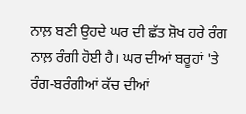ਨਾਲ਼ ਬਣੀ ਉਹਦੇ ਘਰ ਦੀ ਛੱਤ ਸ਼ੋਖ ਹਰੇ ਰੰਗ ਨਾਲ਼ ਰੰਗੀ ਹੋਈ ਹੈ। ਘਰ ਦੀਆਂ ਬਰੂਹਾਂ 'ਤੇ ਰੰਗ-ਬਰੰਗੀਆਂ ਕੱਚ ਦੀਆਂ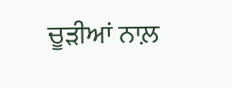ਚੂੜੀਆਂ ਨਾਲ਼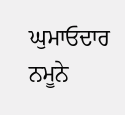ਘੁਮਾਓਦਾਰ ਨਮੂਨੇ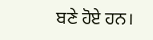ਬਣੇ ਹੋਏ ਹਨ।